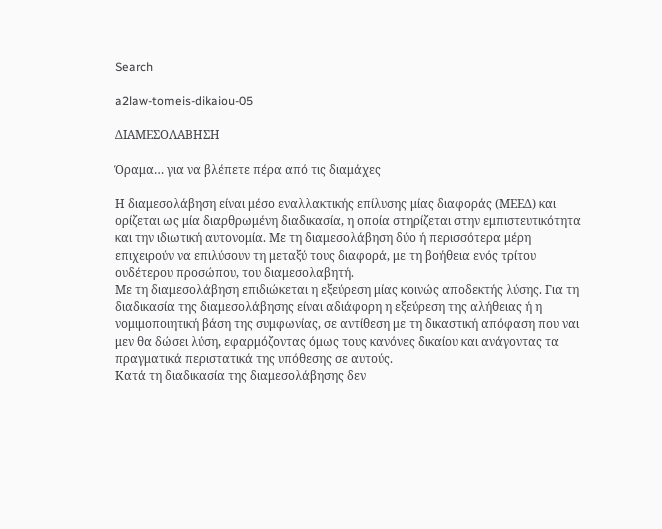Search

a2law-tomeis-dikaiou-05

ΔΙΑΜΕΣΟΛΑΒΗΣΗ

Όραμα… για να βλέπετε πέρα από τις διαμάχες

Η διαμεσολάβηση είναι μέσο εναλλακτικής επίλυσης μίας διαφοράς (ΜΕΕΔ) και ορίζεται ως μία διαρθρωμένη διαδικασία, η οποία στηρίζεται στην εμπιστευτικότητα και την ιδιωτική αυτονομία. Με τη διαμεσολάβηση δύο ή περισσότερα μέρη επιχειρούν να επιλύσουν τη μεταξύ τους διαφορά, με τη βοήθεια ενός τρίτου ουδέτερου προσώπου, του διαμεσολαβητή.
Με τη διαμεσολάβηση επιδιώκεται η εξεύρεση μίας κοινώς αποδεκτής λύσης. Για τη διαδικασία της διαμεσολάβησης είναι αδιάφορη η εξεύρεση της αλήθειας ή η νομιμοποιητική βάση της συμφωνίας, σε αντίθεση με τη δικαστική απόφαση που ναι μεν θα δώσει λύση, εφαρμόζοντας όμως τους κανόνες δικαίου και ανάγοντας τα πραγματικά περιστατικά της υπόθεσης σε αυτούς.
Κατά τη διαδικασία της διαμεσολάβησης δεν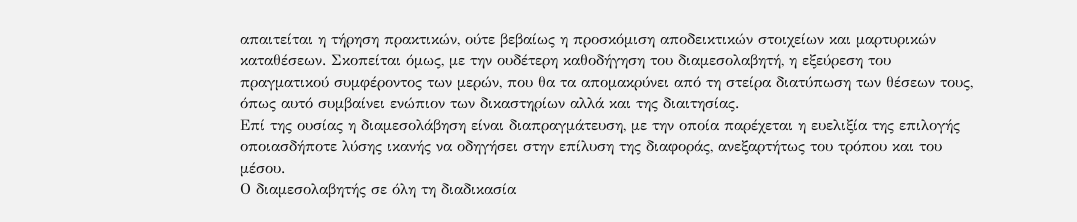απαιτείται η τήρηση πρακτικών, ούτε βεβαίως η προσκόμιση αποδεικτικών στοιχείων και μαρτυρικών καταθέσεων. Σκοπείται όμως, με την ουδέτερη καθοδήγηση του διαμεσολαβητή, η εξεύρεση του πραγματικού συμφέροντος των μερών, που θα τα απομακρύνει από τη στείρα διατύπωση των θέσεων τους, όπως αυτό συμβαίνει ενώπιον των δικαστηρίων αλλά και της διαιτησίας.
Επί της ουσίας η διαμεσολάβηση είναι διαπραγμάτευση, με την οποία παρέχεται η ευελιξία της επιλογής οποιασδήποτε λύσης ικανής να οδηγήσει στην επίλυση της διαφοράς, ανεξαρτήτως του τρόπου και του μέσου.
Ο διαμεσολαβητής σε όλη τη διαδικασία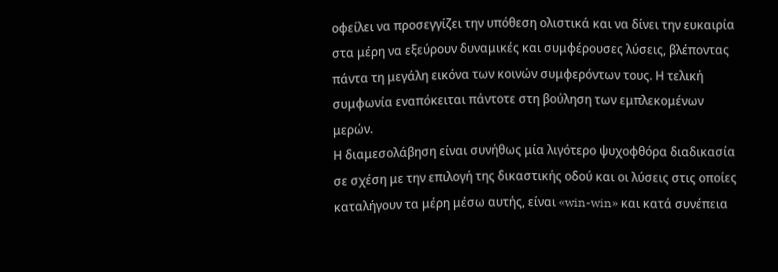οφείλει να προσεγγίζει την υπόθεση ολιστικά και να δίνει την ευκαιρία στα μέρη να εξεύρουν δυναμικές και συμφέρουσες λύσεις, βλέποντας πάντα τη μεγάλη εικόνα των κοινών συμφερόντων τους. Η τελική συμφωνία εναπόκειται πάντοτε στη βούληση των εμπλεκομένων μερών.
Η διαμεσολάβηση είναι συνήθως μία λιγότερο ψυχοφθόρα διαδικασία σε σχέση με την επιλογή της δικαστικής οδού και οι λύσεις στις οποίες καταλήγουν τα μέρη μέσω αυτής, είναι «win-win» και κατά συνέπεια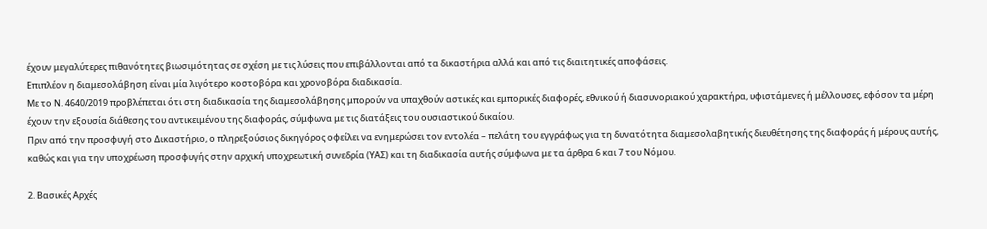έχουν μεγαλύτερες πιθανότητες βιωσιμότητας σε σχέση με τις λύσεις που επιβάλλονται από τα δικαστήρια αλλά και από τις διαιτητικές αποφάσεις.
Επιπλέον η διαμεσολάβηση είναι μία λιγότερο κοστοβόρα και χρονοβόρα διαδικασία.
Με το Ν. 4640/2019 προβλέπεται ότι στη διαδικασία της διαμεσολάβησης μπορούν να υπαχθούν αστικές και εμπορικές διαφορές, εθνικού ή διασυνοριακού χαρακτήρα, υφιστάμενες ή μέλλουσες, εφόσον τα μέρη έχουν την εξουσία διάθεσης του αντικειμένου της διαφοράς, σύμφωνα με τις διατάξεις του ουσιαστικού δικαίου.
Πριν από την προσφυγή στο Δικαστήριο, ο πληρεξούσιος δικηγόρος οφείλει να ενημερώσει τον εντολέα – πελάτη του εγγράφως για τη δυνατότητα διαμεσολαβητικής διευθέτησης της διαφοράς ή μέρους αυτής, καθώς και για την υποχρέωση προσφυγής στην αρχική υποχρεωτική συνεδρία (ΥΑΣ) και τη διαδικασία αυτής σύμφωνα με τα άρθρα 6 και 7 του Νόμου.

2. Βασικές Αρχές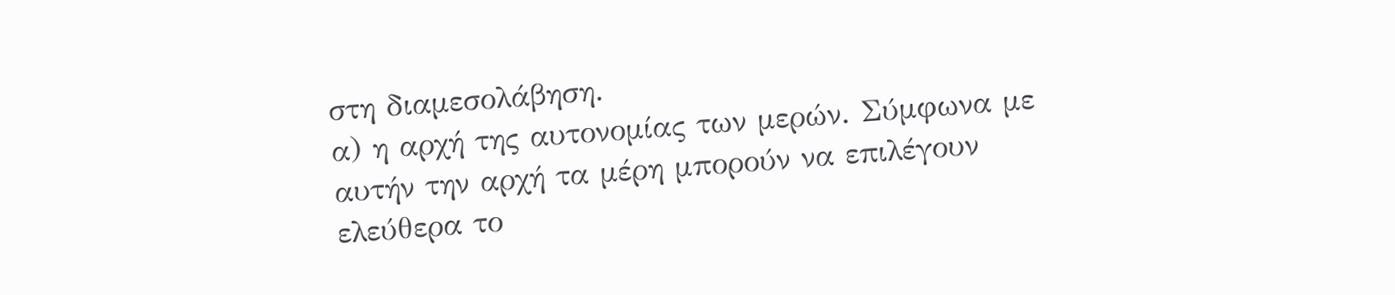στη διαμεσολάβηση.
α) η αρχή της αυτονομίας των μερών. Σύμφωνα με αυτήν την αρχή τα μέρη μπορούν να επιλέγουν ελεύθερα το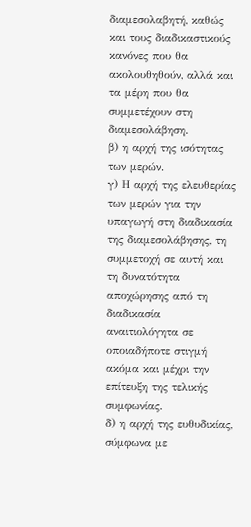διαμεσολαβητή, καθώς και τους διαδικαστικούς κανόνες που θα ακολουθηθούν, αλλά και τα μέρη που θα συμμετέχουν στη διαμεσολάβηση.
β) η αρχή της ισότητας των μερών.
γ) Η αρχή της ελευθερίας των μερών για την υπαγωγή στη διαδικασία της διαμεσολάβησης, τη συμμετοχή σε αυτή και τη δυνατότητα αποχώρησης από τη διαδικασία αναιτιολόγητα σε οποιαδήποτε στιγμή ακόμα και μέχρι την επίτευξη της τελικής συμφωνίας.
δ) η αρχή της ευθυδικίας, σύμφωνα με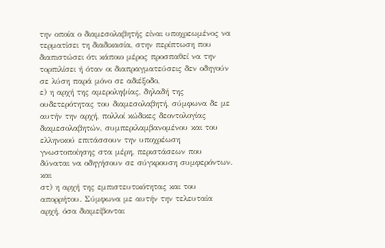την οποία ο διαμεσολαβητής είναι υποχρεωμένος να τερματίσει τη διαδικασία, στην περίπτωση που διαπιστώσει ότι κάποιο μέρος προσπαθεί να την τορπιλίσει ή όταν οι διαπραγματεύσεις δεν οδηγούν σε λύση παρά μόνο σε αδιέξοδο,
ε) η αρχή της αμεροληψίας, δηλαδή της ουδετερότητας του διαμεσολαβητή, σύμφωνα δε με αυτήν την αρχή, πολλοί κώδικες δεοντολογίας διαμεσολαβητών, συμπεριλαμβανομένου και του ελληνικού επιτάσσουν την υποχρέωση γνωστοποίησης στα μέρη, περιστάσεων που δύναται να οδηγήσουν σε σύγκρουση συμφερόντων.
και
στ) η αρχή της εμπιστευτικότητας και του απορρήτου. Σύμφωνα με αυτήν την τελευταία αρχή, όσα διαμείβονται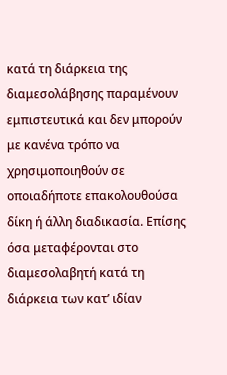κατά τη διάρκεια της διαμεσολάβησης παραμένουν εμπιστευτικά και δεν μπορούν με κανένα τρόπο να χρησιμοποιηθούν σε οποιαδήποτε επακολουθούσα δίκη ή άλλη διαδικασία. Επίσης όσα μεταφέρονται στο διαμεσολαβητή κατά τη διάρκεια των κατ’ ιδίαν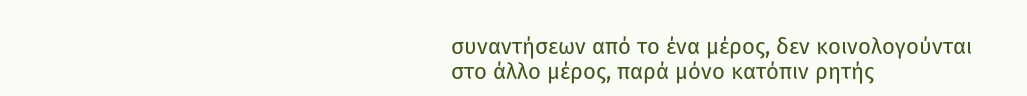συναντήσεων από το ένα μέρος, δεν κοινολογούνται στο άλλο μέρος, παρά μόνο κατόπιν ρητής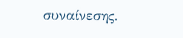συναίνεσης.